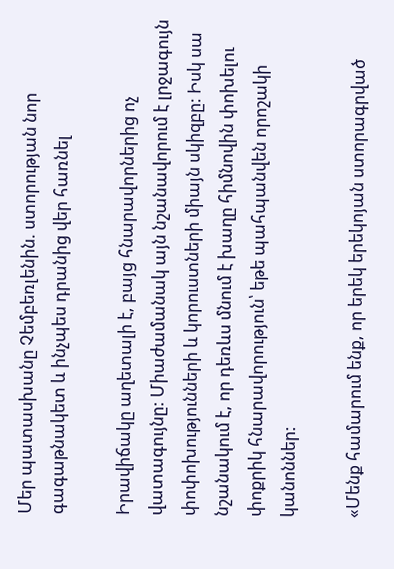Մեր պատասխանը Չեմբեռլենին. ստորության նոր գագաթնակետ և ինչպես դրանից վեր հառնել

Իրավիճակը աղետալի է, բայց հնարավորներից ոչ վատագույնը: Միաժամանակ այն նշանավորում է լրջագույն փոփոխությունների և կորուստների միայն սկիզբը: Իսկ սա նշանակում է, որ դեռևս մնում է խաղը հիմնովին փոխելու փոքրիկ հնարավորություն՝ եթե պահպանվեն որոշակի կանոններ:

«Մենք համարում ենք, որ երեկ երեկոյան ստորագրված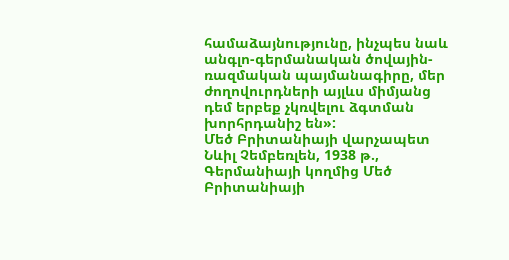համաձայնությունը, ինչպես նաև անգլո-գերմանական ծովային-ռազմական պայմանագիրը, մեր ժողովուրդների այլևս միմյանց դեմ երբեք չկռվելու ձգտման խորհրդանիշ են»:
Մեծ Բրիտանիայի վարչապետ Նևիլ Չեմբեռլեն, 1938 թ., Գերմանիայի կողմից Մեծ Բրիտանիայի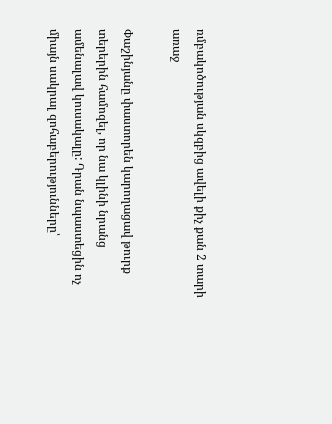ռմբակոծության սկզբից ավելի քիչ քան 2 տարի առաջ

Փաշինյանը փաստորեն կարողացավ թուրք տերերին համոզել, որ նա կլինի նրանց ամենալավ կուսակալը: Դրան նպաստեցին ոչ միայն սակրալ զոհաբերությունները՝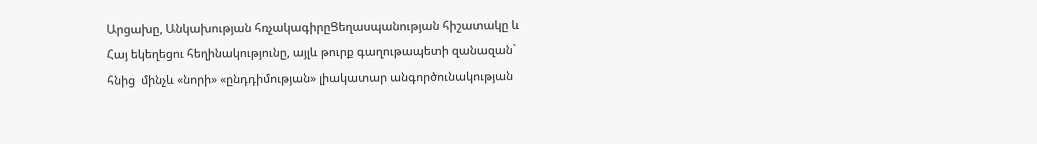Արցախը, Անկախության հռչակագիրըՑեղասպանության հիշատակը և Հայ եկեղեցու հեղինակությունը, այլև թուրք գաղութապետի զանազան` հնից  մինչև «նորի» «ընդդիմության» լիակատար անգործունակության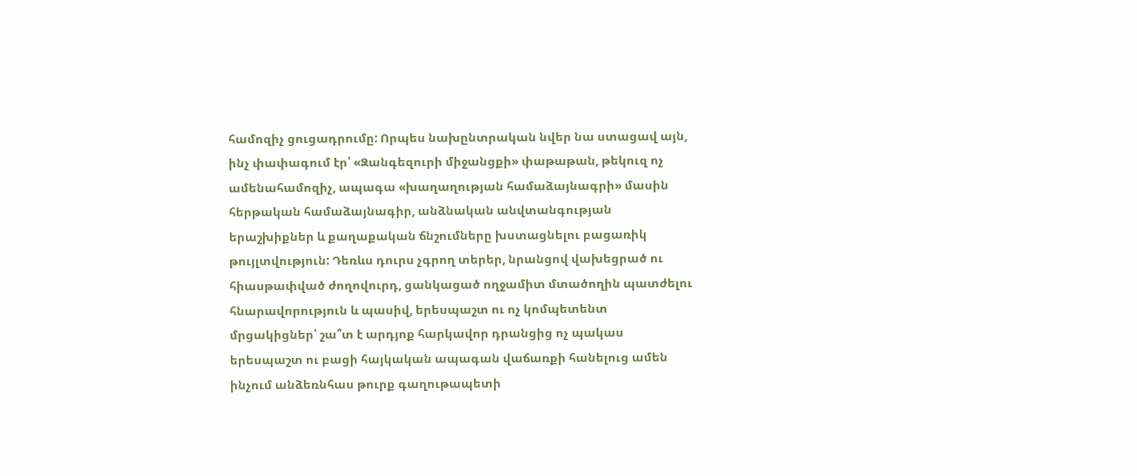համոզիչ ցուցադրումը: Որպես նախընտրական նվեր նա ստացավ այն, ինչ փափագում էր՝ «Զանգեզուրի միջանցքի» փաթաթան, թեկուզ ոչ ամենահամոզիչ, ապագա «խաղաղության համաձայնագրի» մասին հերթական համաձայնագիր, անձնական անվտանգության երաշխիքներ և քաղաքական ճնշումները խստացնելու բացառիկ թույլտվություն: Դեռևս դուրս չգրող տերեր, նրանցով վախեցրած ու հիասթափված ժողովուրդ, ցանկացած ողջամիտ մտածողին պատժելու հնարավորություն և պասիվ, երեսպաշտ ու ոչ կոմպետենտ մրցակիցներ՝ շա՞տ է արդյոք հարկավոր դրանցից ոչ պակաս երեսպաշտ ու բացի հայկական ապագան վաճառքի հանելուց ամեն ինչում անձեռնհաս թուրք գաղութապետի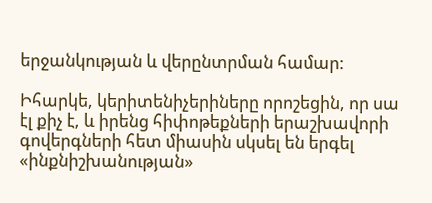երջանկության և վերընտրման համար:

Իհարկե, կերիտենիչերիները որոշեցին, որ սա էլ քիչ է, և իրենց հիփոթեքների երաշխավորի գովերգների հետ միասին սկսել են երգել «ինքնիշխանության»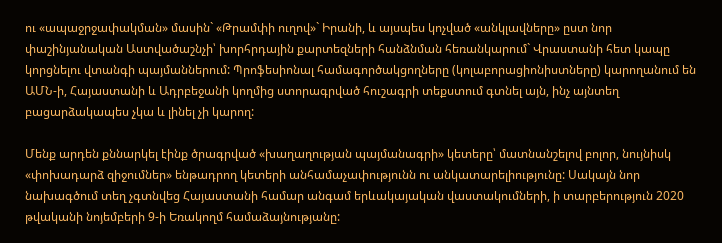ու «ապաջրջափակման» մասին` «Թրամփի ուղով»` Իրանի, և այսպես կոչված «անկլավները» ըստ նոր փաշինյանական Աստվածաշնչի՝ խորհրդային քարտեզների հանձնման հեռանկարում` Վրաստանի հետ կապը կորցնելու վտանգի պայմաններում: Պրոֆեսիոնալ համագործակցողները (կոլաբորացիոնիստները) կարողանում են ԱՄՆ-ի, Հայաստանի և Ադրբեջանի կողմից ստորագրված հուշագրի տեքստում գտնել այն, ինչ այնտեղ բացարձակապես չկա և լինել չի կարող:

Մենք արդեն քննարկել էինք ծրագրված «խաղաղության պայմանագրի» կետերը՝ մատնանշելով բոլոր, նույնիսկ  «փոխադարձ զիջումներ» ենթադրող կետերի անհամաչափությունն ու անկատարելիությունը: Սակայն նոր նախագծում տեղ չգտնվեց Հայաստանի համար անգամ երևակայական վաստակումների, ի տարբերություն 2020 թվականի նոյեմբերի 9-ի Եռակողմ համաձայնությանը: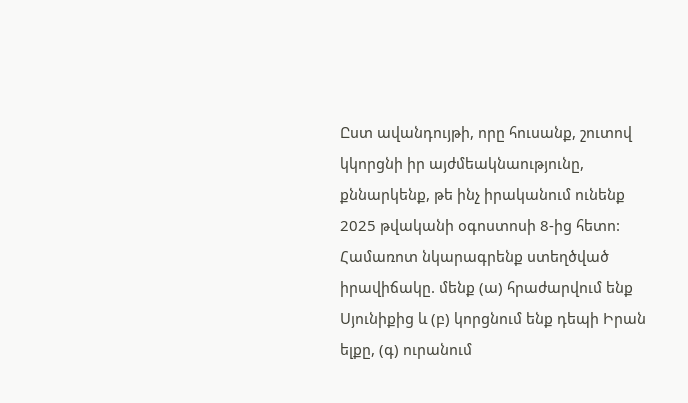Ըստ ավանդույթի, որը հուսանք, շուտով կկորցնի իր այժմեակնաությունը, քննարկենք, թե ինչ իրականում ունենք 2025 թվականի օգոստոսի 8-ից հետո: Համառոտ նկարագրենք ստեղծված իրավիճակը. մենք (ա) հրաժարվում ենք Սյունիքից և (բ) կորցնում ենք դեպի Իրան ելքը, (գ) ուրանում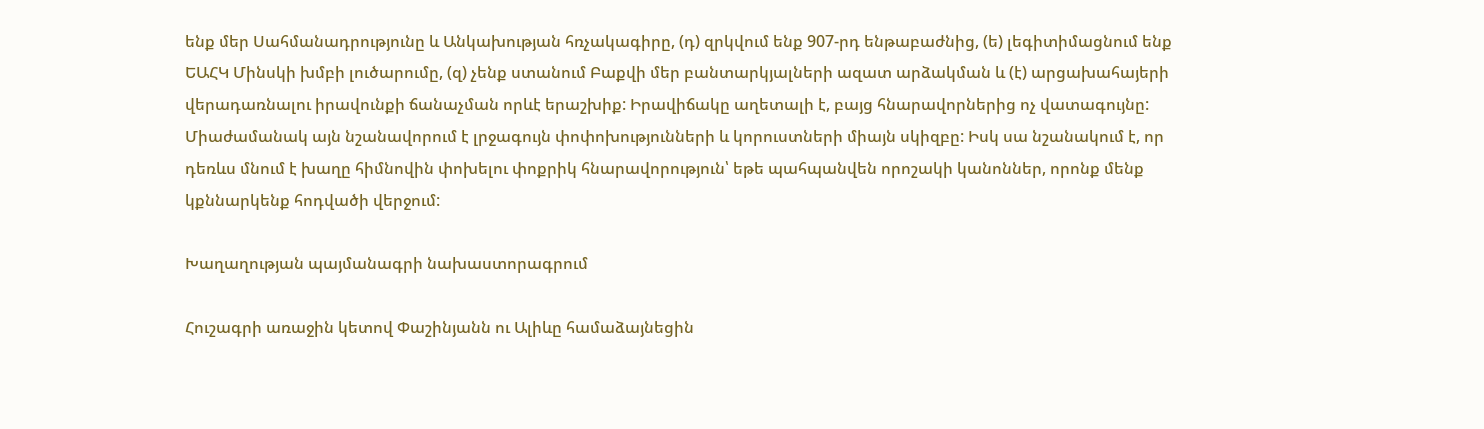ենք մեր Սահմանադրությունը և Անկախության հռչակագիրը, (դ) զրկվում ենք 907-րդ ենթաբաժնից, (ե) լեգիտիմացնում ենք ԵԱՀԿ Մինսկի խմբի լուծարումը, (զ) չենք ստանում Բաքվի մեր բանտարկյալների ազատ արձակման և (է) արցախահայերի վերադառնալու իրավունքի ճանաչման որևէ երաշխիք: Իրավիճակը աղետալի է, բայց հնարավորներից ոչ վատագույնը: Միաժամանակ այն նշանավորում է լրջագույն փոփոխությունների և կորուստների միայն սկիզբը: Իսկ սա նշանակում է, որ դեռևս մնում է խաղը հիմնովին փոխելու փոքրիկ հնարավորություն՝ եթե պահպանվեն որոշակի կանոններ, որոնք մենք կքննարկենք հոդվածի վերջում:

Խաղաղության պայմանագրի նախաստորագրում

Հուշագրի առաջին կետով Փաշինյանն ու Ալիևը համաձայնեցին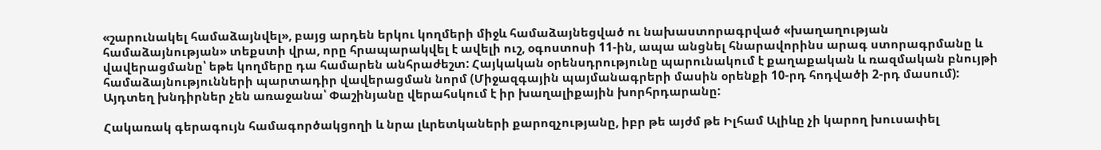«շարունակել համաձայնվել», բայց արդեն երկու կողմերի միջև համաձայնեցված ու նախաստորագրված «խաղաղության համաձայնության» տեքստի վրա, որը հրապարակվել է ավելի ուշ, օգոստոսի 11-ին, ապա անցնել հնարավորինս արագ ստորագրմանը և վավերացմանը՝ եթե կողմերը դա համարեն անհրաժեշտ: Հայկական օրենսդրությունը պարունակում է քաղաքական և ռազմական բնույթի համաձայնությունների պարտադիր վավերացման նորմ (Միջազգային պայմանագրերի մասին օրենքի 10-րդ հոդվածի 2-րդ մասում): Այդտեղ խնդիրներ չեն առաջանա՝ Փաշինյանը վերահսկում է իր խաղալիքային խորհրդարանը:

Հակառակ գերագույն համագործակցողի և նրա լևրետկաների քարոզչությանը, իբր թե այժմ թե Իլհամ Ալիևը չի կարող խուսափել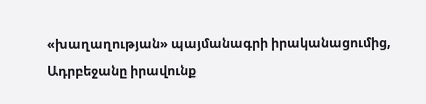«խաղաղության» պայմանագրի իրականացումից, Ադրբեջանը իրավունք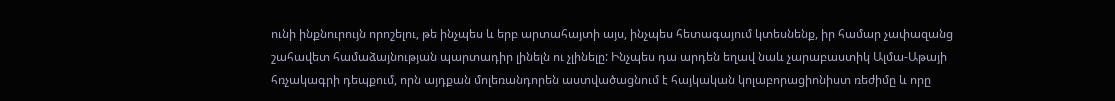ունի ինքնուրույն որոշելու, թե ինչպես և երբ արտահայտի այս, ինչպես հետագայում կտեսնենք, իր համար չափազանց շահավետ համաձայնության պարտադիր լինելն ու չլինելը: Ինչպես դա արդեն եղավ նաև չարաբաստիկ Ալմա-Աթայի հռչակագրի դեպքում, որն այդքան մոլեռանդորեն աստվածացնում է հայկական կոլաբորացիոնիստ ռեժիմը և որը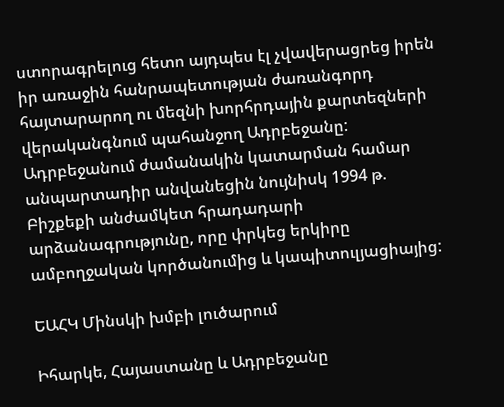ստորագրելուց հետո այդպես էլ չվավերացրեց իրեն իր առաջին հանրապետության ժառանգորդ հայտարարող ու մեզնի խորհրդային քարտեզների վերականգնում պահանջող Ադրբեջանը: Ադրբեջանում ժամանակին կատարման համար անպարտադիր անվանեցին նույնիսկ 1994 թ. Բիշքեքի անժամկետ հրադադարի արձանագրությունը, որը փրկեց երկիրը ամբողջական կործանումից և կապիտուլյացիայից:

ԵԱՀԿ Մինսկի խմբի լուծարում

Իհարկե, Հայաստանը և Ադրբեջանը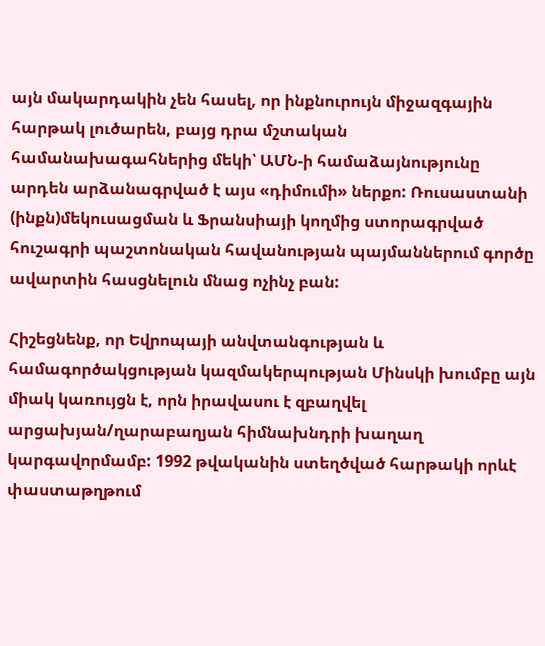այն մակարդակին չեն հասել, որ ինքնուրույն միջազգային հարթակ լուծարեն, բայց դրա մշտական համանախագահներից մեկի՝ ԱՄՆ-ի համաձայնությունը արդեն արձանագրված է այս «դիմումի» ներքո: Ռուսաստանի (ինքն)մեկուսացման և Ֆրանսիայի կողմից ստորագրված հուշագրի պաշտոնական հավանության պայմաններում գործը ավարտին հասցնելուն մնաց ոչինչ բան:

Հիշեցնենք, որ Եվրոպայի անվտանգության և համագործակցության կազմակերպության Մինսկի խումբը այն միակ կառույցն է, որն իրավասու է զբաղվել արցախյան/ղարաբաղյան հիմնախնդրի խաղաղ կարգավորմամբ: 1992 թվականին ստեղծված հարթակի որևէ փաստաթղթում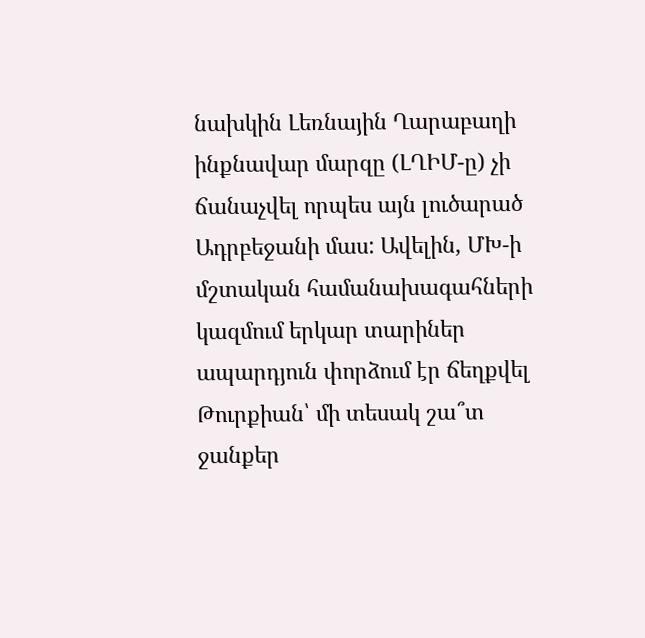նախկին Լեռնային Ղարաբաղի ինքնավար մարզը (ԼՂԻՄ-ը) չի ճանաչվել որպես այն լուծարած Ադրբեջանի մաս: Ավելին, ՄԽ-ի մշտական համանախագահների կազմում երկար տարիներ ապարդյուն փորձում էր ճեղքվել Թուրքիան՝ մի տեսակ շա՞տ ջանքեր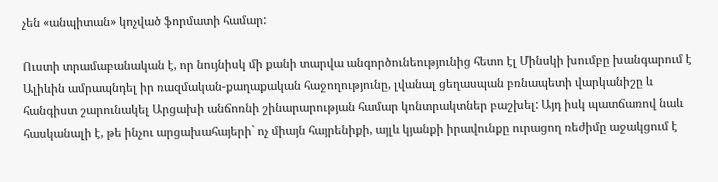չեն «անպիտան» կոչված ֆորմատի համար:

Ուստի տրամաբանական է, որ նույնիսկ մի քանի տարվա անգործունեությունից հետո էլ Մինսկի խումբը խանգարում է Ալիևին ամրապնդել իր ռազմական-քաղաքական հաջողությունը, լվանալ ցեղասպան բռնապետի վարկանիշը և հանգիստ շարունակել Արցախի անճոռնի շինարարության համար կոնտրակտներ բաշխել: Այդ իսկ պատճառով նաև հասկանալի է, թե ինչու արցախահայերի` ոչ միայն հայրենիքի, այլև կյանքի իրավունքը ուրացող ռեժիմը աջակցում է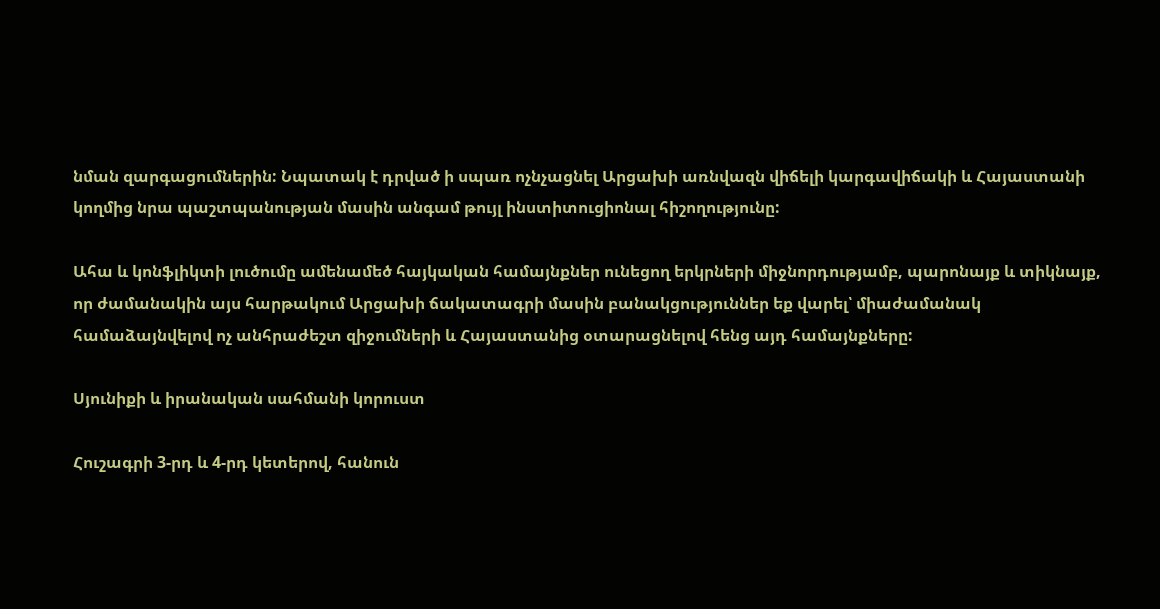նման զարգացումներին: Նպատակ է դրված ի սպառ ոչնչացնել Արցախի առնվազն վիճելի կարգավիճակի և Հայաստանի կողմից նրա պաշտպանության մասին անգամ թույլ ինստիտուցիոնալ հիշողությունը:

Ահա և կոնֆլիկտի լուծումը ամենամեծ հայկական համայնքներ ունեցող երկրների միջնորդությամբ, պարոնայք և տիկնայք, որ ժամանակին այս հարթակում Արցախի ճակատագրի մասին բանակցություններ եք վարել՝ միաժամանակ համաձայնվելով ոչ անհրաժեշտ զիջումների և Հայաստանից օտարացնելով հենց այդ համայնքները:

Սյունիքի և իրանական սահմանի կորուստ

Հուշագրի 3-րդ և 4-րդ կետերով, հանուն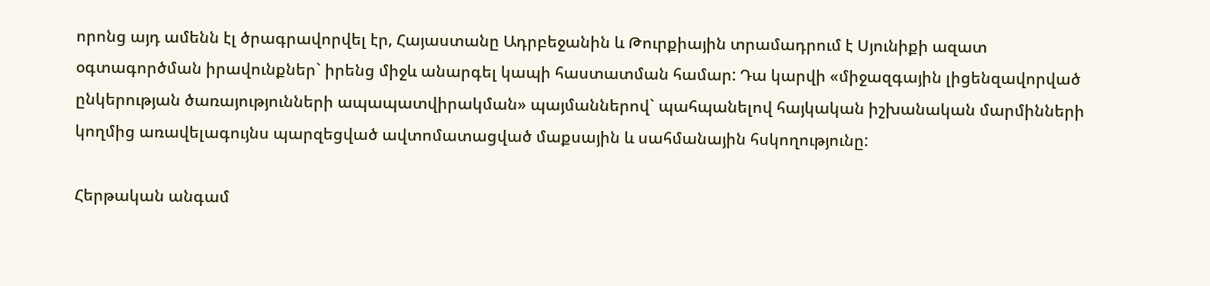որոնց այդ ամենն էլ ծրագրավորվել էր, Հայաստանը Ադրբեջանին և Թուրքիային տրամադրում է Սյունիքի ազատ օգտագործման իրավունքներ` իրենց միջև անարգել կապի հաստատման համար: Դա կարվի «միջազգային լիցենզավորված ընկերության ծառայությունների ապապատվիրակման» պայմաններով` պահպանելով հայկական իշխանական մարմինների կողմից առավելագույնս պարզեցված ավտոմատացված մաքսային և սահմանային հսկողությունը:

Հերթական անգամ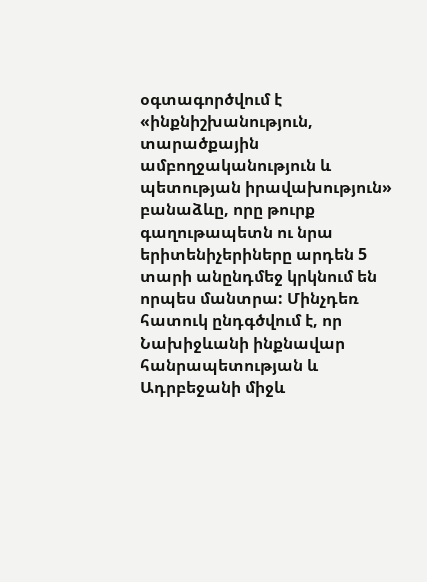օգտագործվում է «ինքնիշխանություն, տարածքային ամբողջականություն և պետության իրավախություն» բանաձևը, որը թուրք գաղութապետն ու նրա երիտենիչերիները արդեն 5 տարի անընդմեջ կրկնում են որպես մանտրա: Մինչդեռ հատուկ ընդգծվում է, որ Նախիջևանի ինքնավար հանրապետության և Ադրբեջանի միջև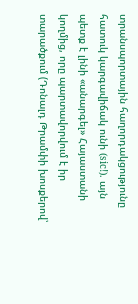տրանսպորտային հաղորդակցությունը հատուկ կարգավիճակ ունի (sic!). այն պետք է լինի «անարգել» Հայաստանի կողմից, որը պարտավորվում է իր տարածքում (Դոնալդ Թրամփի խոսքերով՝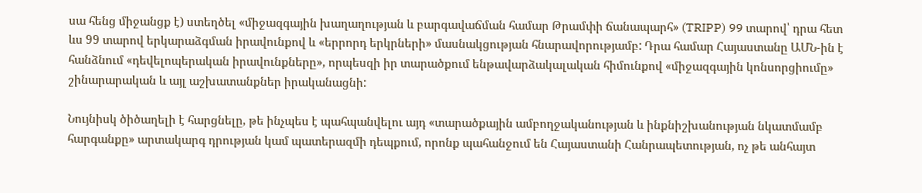սա հենց միջանցք է) ստեղծել «միջազգային խաղաղության և բարգավաճման համար Թրամփի ճանապարհ» (TRIPP) 99 տարով՝ դրա հետ ևս 99 տարով երկարաձգման իրավունքով և «երրորդ երկրների» մասնակցության հնարավորությամբ: Դրա համար Հայաստանը ԱՄՆ-ին է հանձնում «դեվելոպերական իրավունքները», որպեսզի իր տարածքում ենթավարձակալական հիմունքով «միջազգային կոնսորցիումը» շինարարական և այլ աշխատանքներ իրականացնի:

Նույնիսկ ծիծաղելի է հարցնելը, թե ինչպես է պահպանվելու այդ «տարածքային ամբողջականության և ինքնիշխանության նկատմամբ հարգանքը» արտակարգ դրության կամ պատերազմի դեպքում, որոնք պահանջում են Հայաստանի Հանրապետության, ոչ թե անհայտ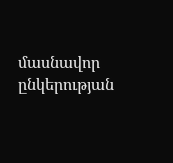մասնավոր ընկերության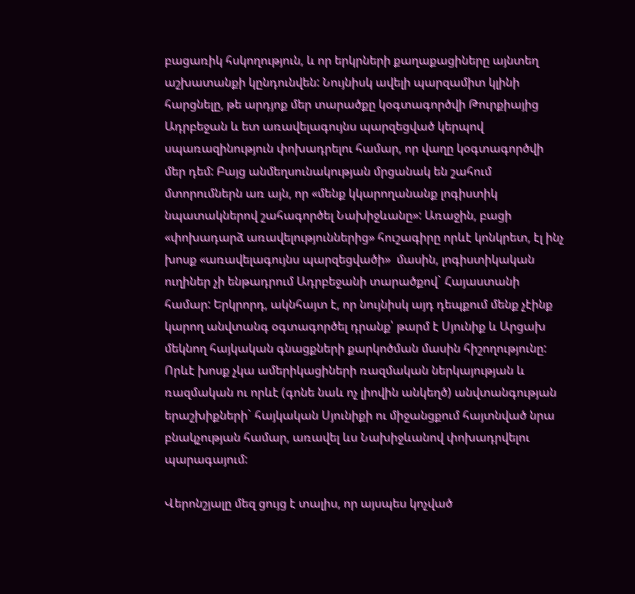բացառիկ հսկողություն, և որ երկրների քաղաքացիները այնտեղ աշխատանքի կընդունվեն: Նույնիսկ ավելի պարզամիտ կլինի հարցնելը, թե արդյոք մեր տարածքը կօգտագործվի Թուրքիայից Ադրբեջան և ետ առավելագույնս պարզեցված կերպով սպառազինություն փոխադրելու համար, որ վաղը կօգտագործվի մեր դեմ: Բայց անմեղսունակության մրցանակ են շահում մտորումներն առ այն, որ «մենք կկարողանանք լոգիստիկ նպատակներով շահագործել Նախիջևանը»: Առաջին, բացի «փոխադարձ առավելություններից» հուշագիրը որևէ կոնկրետ, էլ ինչ խոսք «առավելագույնս պարզեցվածի»  մասին, լոգիստիկական ուղիներ չի ենթադրում Ադրբեջանի տարածքով` Հայաստանի համար: Երկրորդ, ակնհայտ է, որ նույնիսկ այդ դեպքում մենք չէինք կարող անվտանգ օգտագործել դրանք՝ թարմ է Սյունիք և Արցախ մեկնող հայկական գնացքների քարկոծման մասին հիշողությունը: Որևէ խոսք չկա ամերիկացիների ռազմական ներկայության և ռազմական ու որևէ (գոնե նաև ոչ լիովին անկեղծ) անվտանգության երաշխիքների` հայկական Սյունիքի ու միջանցքում հայտնված նրա բնակչության համար, առավել ևս Նախիջևանով փոխադրվելու պարագայում:

Վերոնշյալը մեզ ցույց է տալիս, որ այսպես կոչված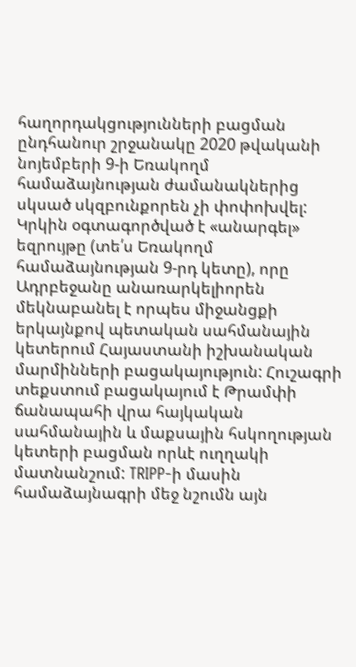հաղորդակցությունների բացման ընդհանուր շրջանակը 2020 թվականի նոյեմբերի 9-ի Եռակողմ համաձայնության ժամանակներից սկսած սկզբունքորեն չի փոփոխվել: Կրկին օգտագործված է «անարգել» եզրույթը (տե՛ս Եռակողմ համաձայնության 9-րդ կետը), որը Ադրբեջանը անառարկելիորեն մեկնաբանել է որպես միջանցքի երկայնքով պետական սահմանային կետերում Հայաստանի իշխանական մարմինների բացակայություն: Հուշագրի տեքստում բացակայում է Թրամփի ճանապահի վրա հայկական սահմանային և մաքսային հսկողության կետերի բացման որևէ ուղղակի մատնանշում: TRIPP-ի մասին համաձայնագրի մեջ նշումն այն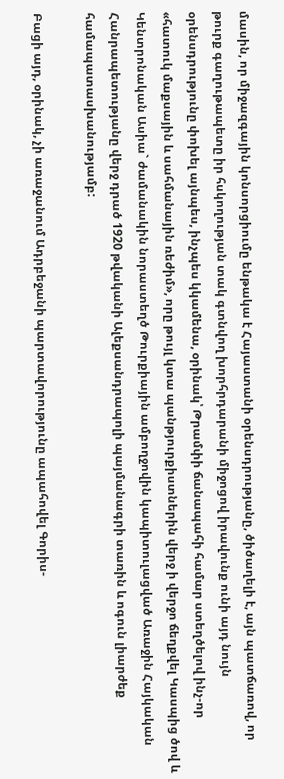մասին, որ միջազգային կոնսորցիումը ենթակա է Հայաստանի օրենսդրությանը, ծիծաղելի է, այն պատճառով, որ թուրք գաղութապետը իր հսկողության տակ գտնվող խորհրդարանի միջոցով իրավունք ունի այդ նույն օրենսդրությունը փոխել այնպես, ինչպես կկամենա, օրինակ՝ Թրամփի ճանապահի համար ստեղծելով ինչ-որ «հատուկ մաքսային և սահմանային ռեժիմ», որը թույլ կտա պանթյուրքիստներին վերջ ի վերջո ճեղքվել Կասպից ծով և Կենտրոնական Ասիա` ժամանակին նորաստեղծ Թուրքիային ամբողջովին կապիտուլացված Առաջին Հայկական Հանրապետությանը վերջ դրած 1920 թվականի Ալեքսանդրապոլի պայմանագրի տառին և ոգուն լիարժեք համապատասխանությամբ:

Բացի այդ, օրինակ, չի առաջանում Ադրբեջանի պարտավորությունը ապահովել Գորիս-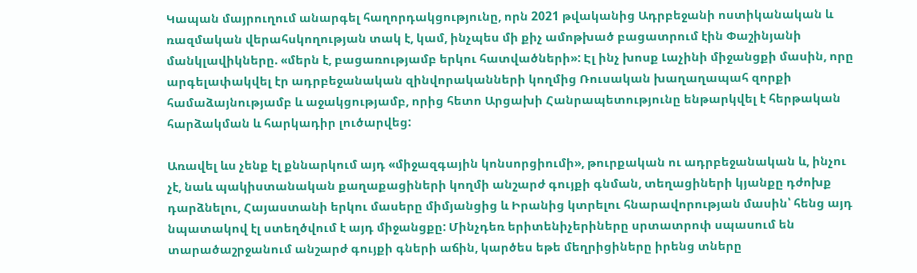Կապան մայրուղում անարգել հաղորդակցությունը, որն 2021 թվականից Ադրբեջանի ոստիկանական և ռազմական վերահսկողության տակ է, կամ, ինչպես մի քիչ ամոթխած բացատրում էին Փաշինյանի մանկլավիկները. «մերն է, բացառությամբ երկու հատվածների»: Էլ ինչ խոսք Լաչինի միջանցքի մասին, որը արգելափակվել էր ադրբեջանական զինվորականների կողմից Ռուսական խաղաղապահ զորքի համաձայնությամբ և աջակցությամբ, որից հետո Արցախի Հանրապետությունը ենթարկվել է հերթական հարձակման և հարկադիր լուծարվեց:

Առավել ևս չենք էլ քննարկում այդ «միջազգային կոնսորցիումի», թուրքական ու ադրբեջանական և, ինչու չէ, նաև պակիստանական քաղաքացիների կողմի անշարժ գույքի գնման, տեղացիների կյանքը դժոխք դարձնելու, Հայաստանի երկու մասերը միմյանցից և Իրանից կտրելու հնարավորության մասին՝ հենց այդ նպատակով էլ ստեղծվում է այդ միջանցքը: Մինչդեռ երիտենիչերիները սրտատրոփ սպասում են տարածաշրջանում անշարժ գույքի գների աճին, կարծես եթե մեղրիցիները իրենց տները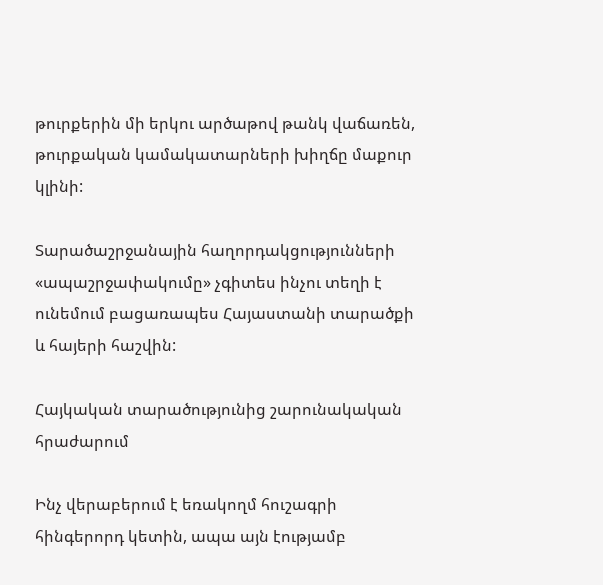թուրքերին մի երկու արծաթով թանկ վաճառեն, թուրքական կամակատարների խիղճը մաքուր կլինի:

Տարածաշրջանային հաղորդակցությունների «ապաշրջափակումը» չգիտես ինչու տեղի է ունեմում բացառապես Հայաստանի տարածքի և հայերի հաշվին:

Հայկական տարածությունից շարունակական հրաժարում

Ինչ վերաբերում է եռակողմ հուշագրի հինգերորդ կետին, ապա այն էությամբ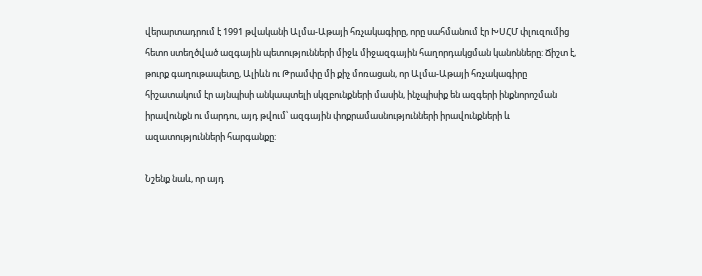վերարտադրում է 1991 թվականի Ալմա-Աթայի հռչակագիրը, որը սահմանում էր ԽՍՀՄ փլուզումից հետո ստեղծված ազգային պետությունների միջև միջազգային հաղորդակցման կանոնները: Ճիշտ է, թուրք գաղութապետը, Ալիևն ու Թրամփը մի քիչ մոռացան, որ Ալմա-Աթայի հռչակագիրը հիշատակում էր այնպիսի անկապտելի սկզբունքների մասին, ինչպիսիք են ազգերի ինքնորոշման իրավունքն ու մարդու, այդ թվում՝ ազգային փոքրամասնությունների իրավունքների և ազատությունների հարգանքը:

Նշենք նաև, որ այդ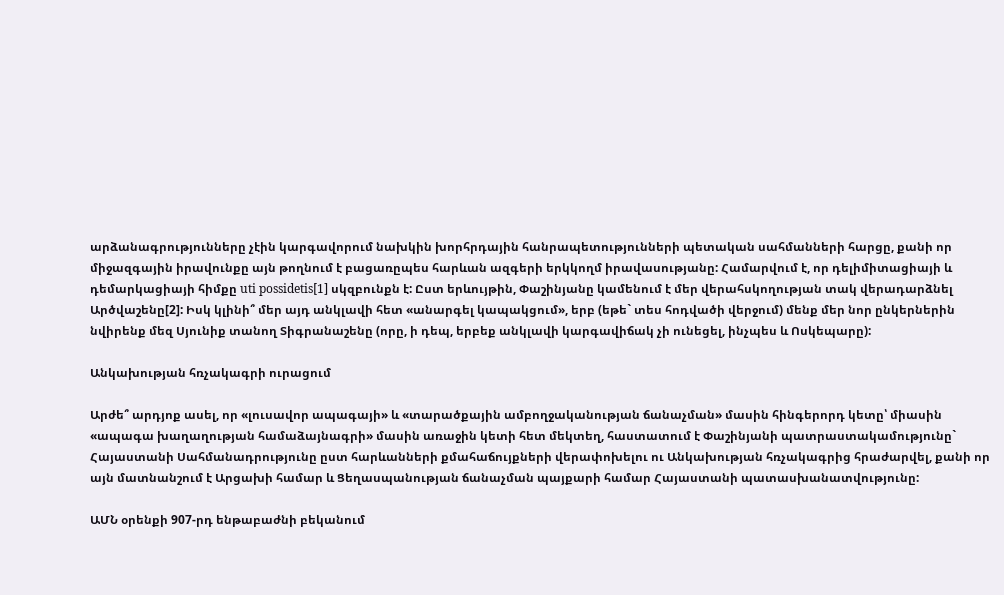արձանագրությունները չէին կարգավորում նախկին խորհրդային հանրապետությունների պետական սահմանների հարցը, քանի որ միջազգային իրավունքը այն թողնում է բացառըպես հարևան ազգերի երկկողմ իրավասությանը: Համարվում է, որ դելիմիտացիայի և դեմարկացիայի հիմքը uti possidetis[1] սկզբունքն է: Ըստ երևույթին, Փաշինյանը կամենում է մեր վերահսկողության տակ վերադարձնել Արծվաշենը[2]: Իսկ կլինի՞ մեր այդ անկլավի հետ «անարգել կապակցում», երբ (եթե` տես հոդվածի վերջում) մենք մեր նոր ընկերներին նվիրենք մեզ Սյունիք տանող Տիգրանաշենը (որը, ի դեպ, երբեք անկլավի կարգավիճակ չի ունեցել, ինչպես և Ոսկեպարը):

Անկախության հռչակագրի ուրացում

Արժե՞ արդյոք ասել, որ «լուսավոր ապագայի» և «տարածքային ամբողջականության ճանաչման» մասին հինգերորդ կետը՝ միասին «ապագա խաղաղության համաձայնագրի» մասին առաջին կետի հետ մեկտեղ, հաստատում է Փաշինյանի պատրաստակամությունը` Հայաստանի Սահմանադրությունը ըստ հարևանների քմահաճույքների վերափոխելու ու Անկախության հռչակագրից հրաժարվել, քանի որ այն մատնանշում է Արցախի համար և Ցեղասպանության ճանաչման պայքարի համար Հայաստանի պատասխանատվությունը:

ԱՄՆ օրենքի 907-րդ ենթաբաժնի բեկանում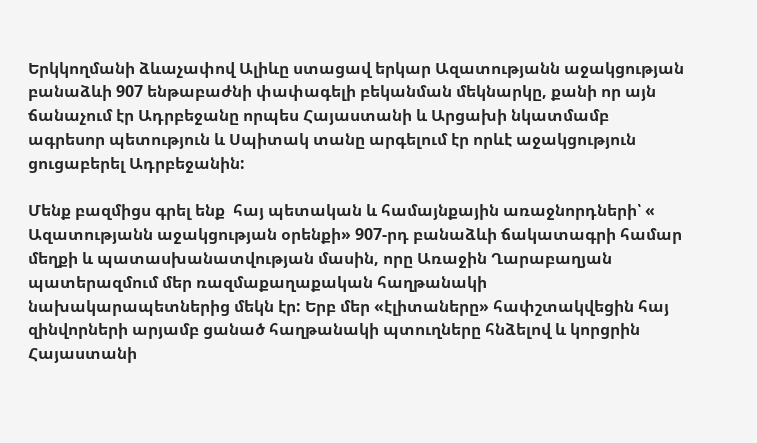Երկկողմանի ձևաչափով Ալիևը ստացավ երկար Ազատությանն աջակցության բանաձևի 907 ենթաբաժնի փափագելի բեկանման մեկնարկը, քանի որ այն  ճանաչում էր Ադրբեջանը որպես Հայաստանի և Արցախի նկատմամբ ագրեսոր պետություն և Սպիտակ տանը արգելում էր որևէ աջակցություն ցուցաբերել Ադրբեջանին:

Մենք բազմիցս գրել ենք  հայ պետական և համայնքային առաջնորդների՝ « Ազատությանն աջակցության օրենքի» 907-րդ բանաձևի ճակատագրի համար մեղքի և պատասխանատվության մասին, որը Առաջին Ղարաբաղյան պատերազմում մեր ռազմաքաղաքական հաղթանակի նախակարապետներից մեկն էր: Երբ մեր «էլիտաները» հափշտակվեցին հայ զինվորների արյամբ ցանած հաղթանակի պտուղները հնձելով և կորցրին Հայաստանի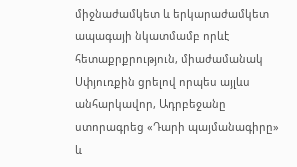միջնաժամկետ և երկարաժամկետ ապագայի նկատմամբ որևէ հետաքրքրություն, միաժամանակ Սփյուռքին ցրելով որպես այլևս անհարկավոր, Ադրբեջանը ստորագրեց «Դարի պայմանագիրը» և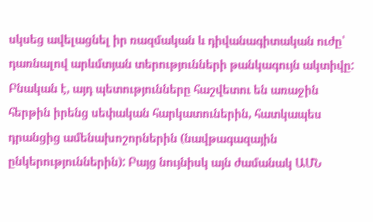սկսեց ավելացնել իր ռազմական և դիվանագիտական ուժը՝ դառնալով արևմտյան տերությունների թանկագույն ակտիվը: Բնական է, այդ պետությունները հաշվետու են առաջին հերթին իրենց սեփական հարկատուներին, հատկապես դրանցից ամենախոշորներին (նավթագազային ընկերություններին): Բայց նույնիսկ այն ժամանակ ԱՄՆ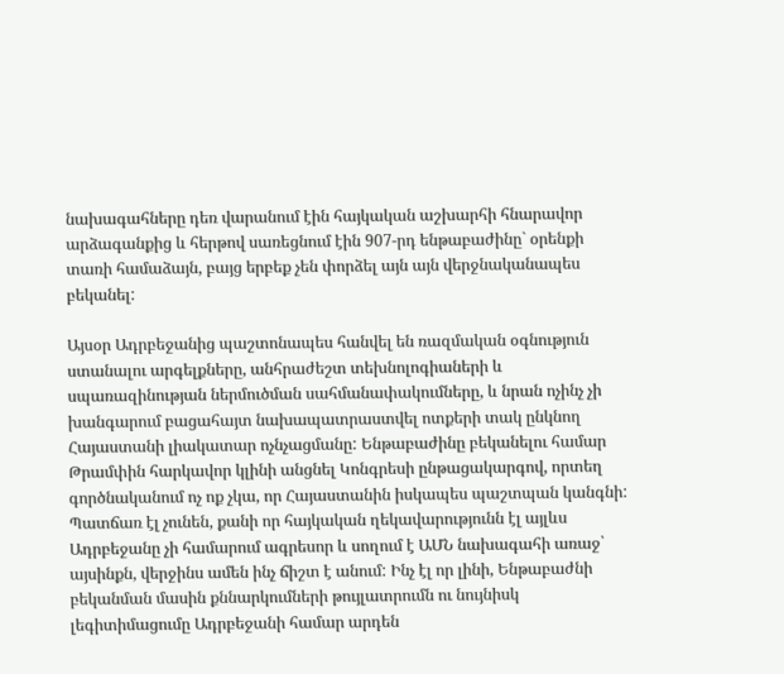նախագահները դեռ վարանում էին հայկական աշխարհի հնարավոր արձագանքից և հերթով սառեցնում էին 907-րդ ենթաբաժինը` օրենքի տառի համաձայն, բայց երբեք չեն փորձել այն այն վերջնականապես բեկանել:

Այսօր Ադրբեջանից պաշտոնապես հանվել են ռազմական օգնություն ստանալու արգելքները, անհրաժեշտ տեխնոլոգիաների և սպառազինության ներմուծման սահմանափակումները, և նրան ոչինչ չի խանգարում բացահայտ նախապատրաստվել ոտքերի տակ ընկնող Հայաստանի լիակատար ոչնչացմանը: Ենթաբաժինը բեկանելու համար Թրամփին հարկավոր կլինի անցնել Կոնգրեսի ընթացակարգով, որտեղ գործնականում ոչ ոք չկա, որ Հայաստանին իսկապես պաշտպան կանգնի: Պատճառ էլ չունեն, քանի որ հայկական ղեկավարությունն էլ այլևս Ադրբեջանը չի համարում ագրեսոր և սողում է ԱՄՆ նախագահի առաջ՝ այսինքն, վերջինս ամեն ինչ ճիշտ է անում: Ինչ էլ որ լինի, Ենթաբաժնի բեկանման մասին քննարկումների թույլատրումն ու նույնիսկ լեգիտիմացումը Ադրբեջանի համար արդեն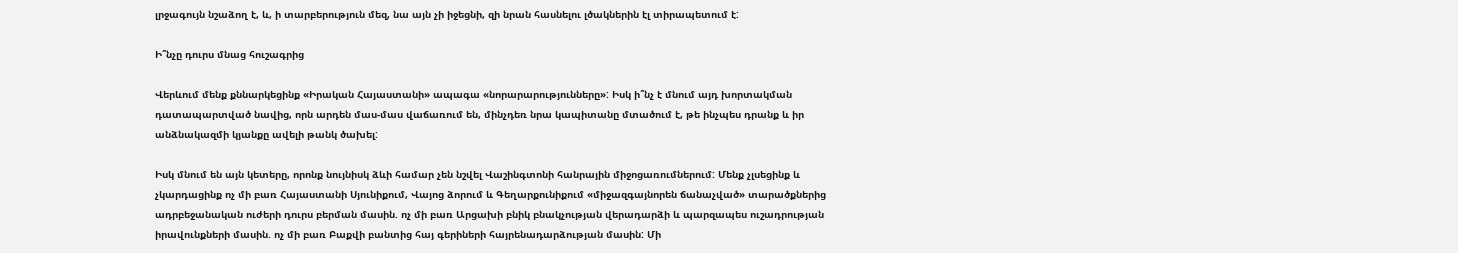լրջագույն նշաձող է, և, ի տարբերություն մեզ, նա այն չի իջեցնի, զի նրան հասնելու լծակներին էլ տիրապետում է:

Ի՞նչը դուրս մնաց հուշագրից

Վերևում մենք քննարկեցինք «Իրական Հայաստանի» ապագա «նորարարությունները»: Իսկ ի՞նչ է մնում այդ խորտակման դատապարտված նավից, որն արդեն մաս-մաս վաճառում են, մինչդեռ նրա կապիտանը մտածում է, թե ինչպես դրանք և իր անձնակազմի կյանքը ավելի թանկ ծախել:

Իսկ մնում են այն կետերը, որոնք նույնիսկ ձևի համար չեն նշվել Վաշինգտոնի հանրային միջոցառումներում: Մենք չլսեցինք և չկարդացինք ոչ մի բառ Հայաստանի Սյունիքում, Վայոց ձորում և Գեղարքունիքում «միջազգայնորեն ճանաչված» տարածքներից ադրբեջանական ուժերի դուրս բերման մասին. ոչ մի բառ Արցախի բնիկ բնակչության վերադարձի և պարզապես ուշադրության իրավունքների մասին. ոչ մի բառ Բաքվի բանտից հայ գերիների հայրենադարձության մասին: Մի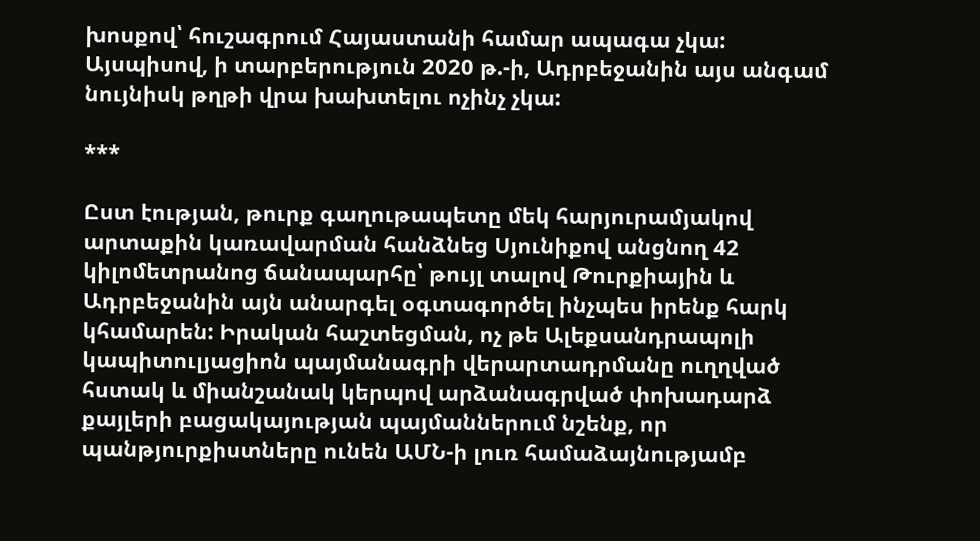խոսքով՝ հուշագրում Հայաստանի համար ապագա չկա: Այսպիսով, ի տարբերություն 2020 թ.-ի, Ադրբեջանին այս անգամ նույնիսկ թղթի վրա խախտելու ոչինչ չկա:

***

Ըստ էության, թուրք գաղութապետը մեկ հարյուրամյակով արտաքին կառավարման հանձնեց Սյունիքով անցնող 42 կիլոմետրանոց ճանապարհը՝ թույլ տալով Թուրքիային և Ադրբեջանին այն անարգել օգտագործել ինչպես իրենք հարկ կհամարեն: Իրական հաշտեցման, ոչ թե Ալեքսանդրապոլի կապիտուլյացիոն պայմանագրի վերարտադրմանը ուղղված հստակ և միանշանակ կերպով արձանագրված փոխադարձ քայլերի բացակայության պայմաններում նշենք, որ պանթյուրքիստները ունեն ԱՄՆ-ի լուռ համաձայնությամբ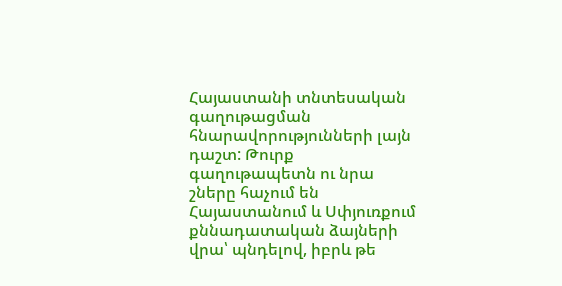Հայաստանի տնտեսական գաղութացման հնարավորությունների լայն դաշտ: Թուրք գաղութապետն ու նրա շները հաչում են Հայաստանում և Սփյուռքում քննադատական ձայների վրա՝ պնդելով, իբրև թե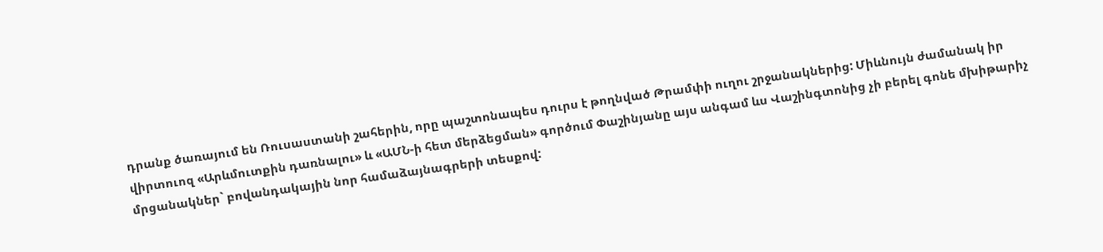դրանք ծառայում են Ռուսաստանի շահերին, որը պաշտոնապես դուրս է թողնված Թրամփի ուղու շրջանակներից: Միևնույն ժամանակ իր վիրտուոզ «Արևմուտքին դառնալու» և «ԱՄՆ-ի հետ մերձեցման» գործում Փաշինյանը այս անգամ ևս Վաշինգտոնից չի բերել գոնե մխիթարիչ մրցանակներ` բովանդակային նոր համաձայնագրերի տեսքով: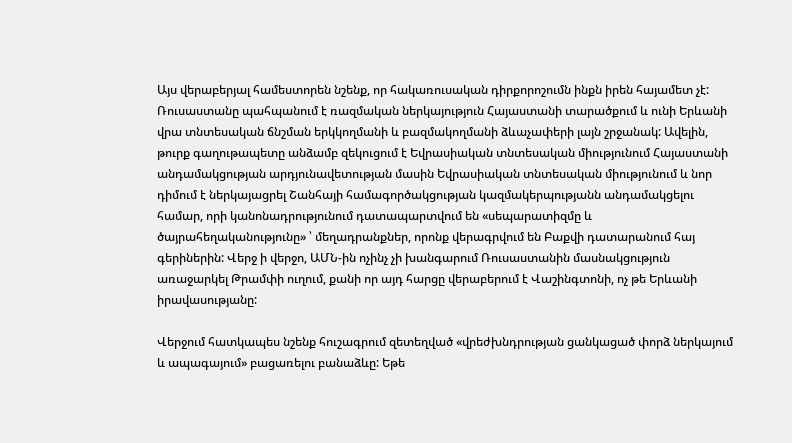Այս վերաբերյալ համեստորեն նշենք, որ հակառուսական դիրքորոշումն ինքն իրեն հայամետ չէ: Ռուսաստանը պահպանում է ռազմական ներկայություն Հայաստանի տարածքում և ունի Երևանի վրա տնտեսական ճնշման երկկողմանի և բազմակողմանի ձևաչափերի լայն շրջանակ: Ավելին, թուրք գաղութապետը անձամբ զեկուցում է Եվրասիական տնտեսական միությունում Հայաստանի անդամակցության արդյունավետության մասին Եվրասիական տնտեսական միությունում և նոր դիմում է ներկայացրել Շանհայի համագործակցության կազմակերպությանն անդամակցելու համար, որի կանոնադրությունում դատապարտվում են «սեպարատիզմը և ծայրահեղականությունը» ՝ մեղադրանքներ, որոնք վերագրվում են Բաքվի դատարանում հայ գերիներին: Վերջ ի վերջո, ԱՄՆ-ին ոչինչ չի խանգարում Ռուսաստանին մասնակցություն առաջարկել Թրամփի ուղում, քանի որ այդ հարցը վերաբերում է Վաշինգտոնի, ոչ թե Երևանի իրավասությանը:

Վերջում հատկապես նշենք հուշագրում զետեղված «վրեժխնդրության ցանկացած փորձ ներկայում և ապագայում» բացառելու բանաձևը: Եթե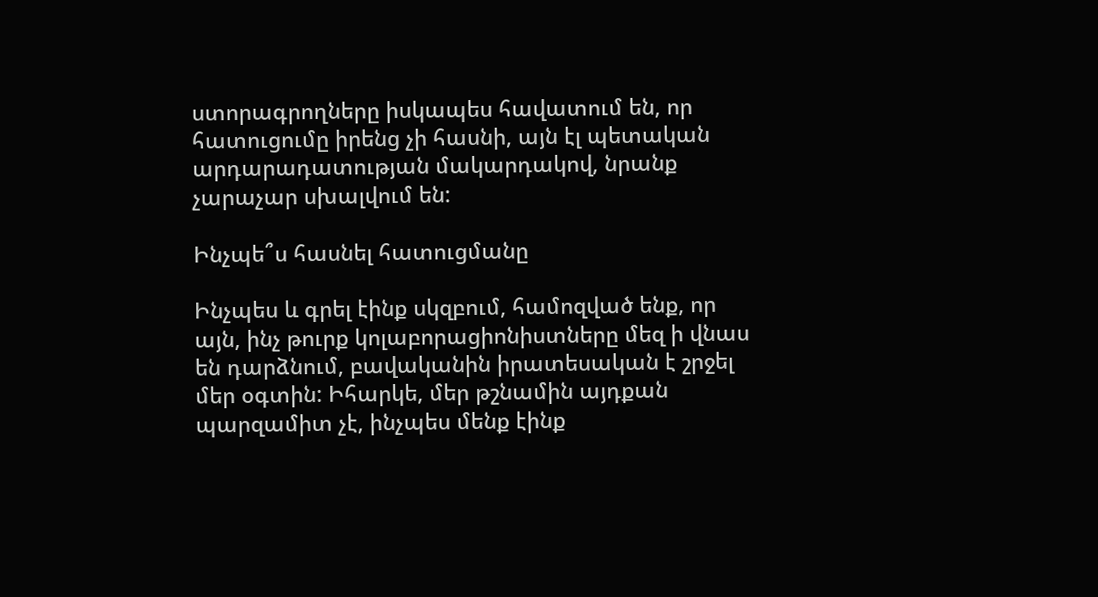ստորագրողները իսկապես հավատում են, որ հատուցումը իրենց չի հասնի, այն էլ պետական արդարադատության մակարդակով, նրանք չարաչար սխալվում են:

Ինչպե՞ս հասնել հատուցմանը

Ինչպես և գրել էինք սկզբում, համոզված ենք, որ այն, ինչ թուրք կոլաբորացիոնիստները մեզ ի վնաս են դարձնում, բավականին իրատեսական է շրջել մեր օգտին: Իհարկե, մեր թշնամին այդքան պարզամիտ չէ, ինչպես մենք էինք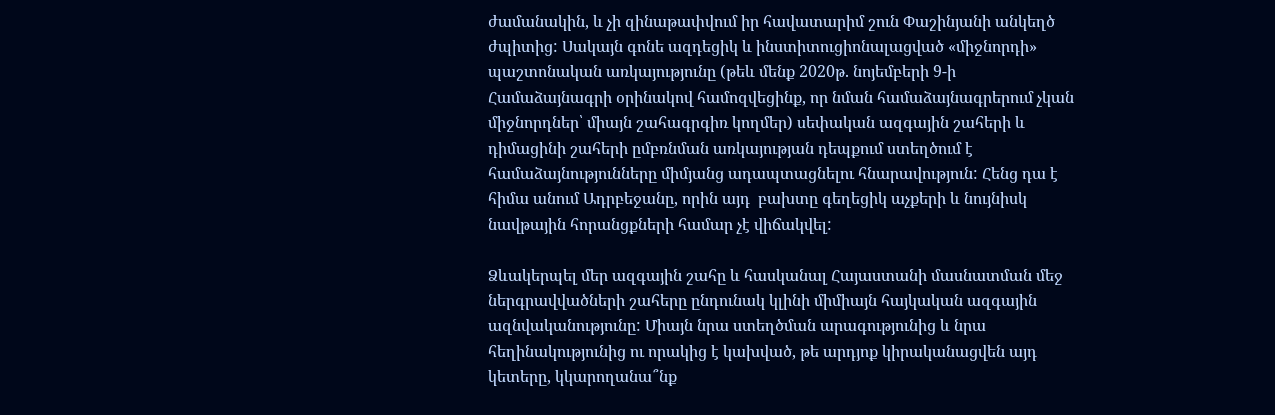ժամանակին, և չի զինաթափվում իր հավատարիմ շուն Փաշինյանի անկեղծ ժպիտից: Սակայն գոնե ազդեցիկ և ինստիտուցիոնալացված «միջնորդի» պաշտոնական առկայությունը (թեև մենք 2020թ. նոյեմբերի 9-ի Համաձայնագրի օրինակով համոզվեցինք, որ նման համաձայնագրերում չկան միջնորդներ՝ միայն շահագրգիռ կողմեր) սեփական ազգային շահերի և դիմացինի շահերի ըմբռնման առկայության դեպքում ստեղծում է համաձայնությունները միմյանց ադապտացնելու հնարավություն: Հենց դա է հիմա անում Ադրբեջանը, որին այդ  բախտը գեղեցիկ աչքերի և նույնիսկ նավթային հորանցքների համար չէ վիճակվել:

Ձևակերպել մեր ազգային շահը և հասկանալ Հայաստանի մասնատման մեջ ներգրավվածների շահերը ընդունակ կլինի միմիայն հայկական ազգային ազնվականությունը: Միայն նրա ստեղծման արագությունից և նրա հեղինակությունից ու որակից է կախված, թե արդյոք կիրականացվեն այդ կետերը, կկարողանա՞նք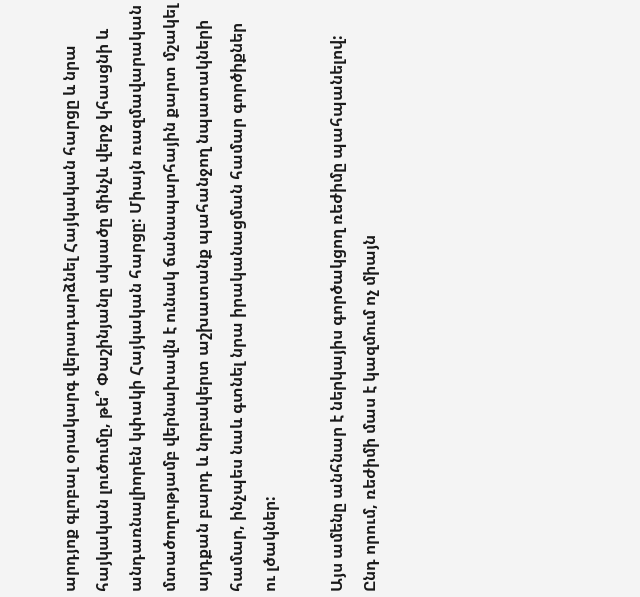արդյոք գլոբալ օրակարգ վերադարձնել Հայկական հարցը և նրա հայկական լուծումը, թե՞ Փաշինյանը սկսածը մինչև վերջ կհասցնի և անդառնալիորեն կփակի Հայկական հարցը: Միայն ռազմավարական մտածողությամբ վերնախավն է ունակ ճանապարհային քարտ մշակել այդքան բարդ և նրբակերտ աշխատանք պահանջող նպատակների համար, ինչպես նաև գտնել նրա իրականացման համար գործիքներ ու լծակներ:

Այս ամենը անհնար է ներկայիս գործակցող ռեժիմը պահպանելով: Ընդ որում, ռեժիմի մաս է կազմում ոչ միայն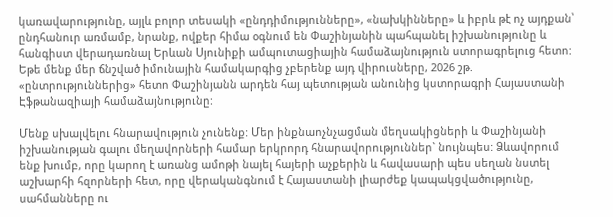կառավարությունը, այլև բոլոր տեսակի «ընդդիմությունները», «նախկինները» և իբրև թէ ոչ այդքան՝ ընդհանուր առմամբ, նրանք, ովքեր հիմա օգնում են Փաշինյանին պահպանել իշխանությունը և հանգիստ վերադառնալ Երևան Սյունիքի ամպուտացիային համաձայնություն ստորագրելուց հետո: Եթե մենք մեր ճնշված իմունային համակարգից չբերենք այդ վիրուսները, 2026 շթ. «ընտրություններից» հետո Փաշինյանն արդեն հայ պետության անունից կստորագրի Հայաստանի Էֆթանազիայի համաձայնությունը:

Մենք սխալվելու հնարավություն չունենք: Մեր ինքնաոչնչացման մեղսակիցների և Փաշինյանի իշխանության գալու մեղավորների համար երկրորդ հնարավորություններ` նույնպես: Ձևավորում ենք խումբ, որը կարող է առանց ամոթի նայել հայերի աչքերին և հավասարի պես սեղան նստել աշխարհի հզորների հետ, որը վերականգնում է Հայաստանի լիարժեք կապակցվածությունը, սահմանները ու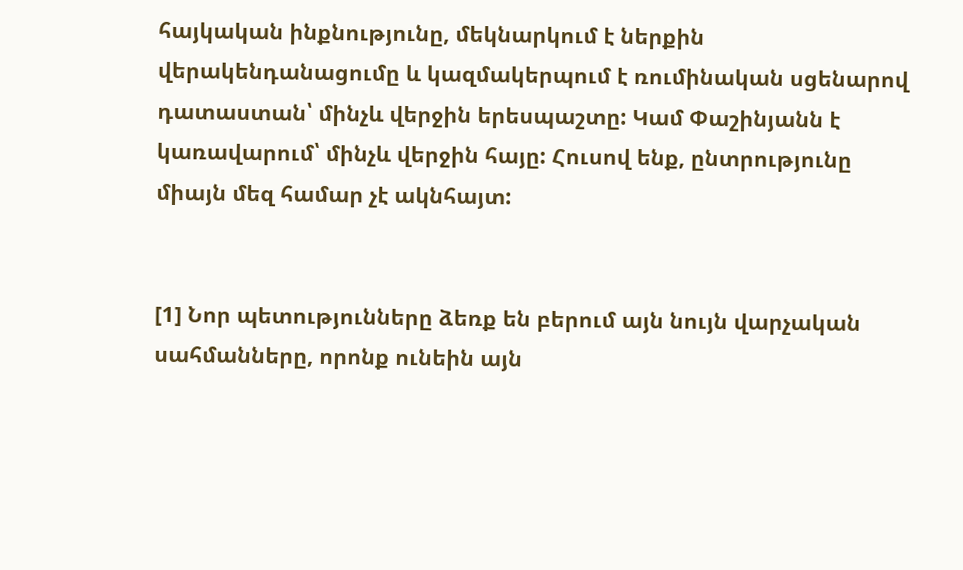հայկական ինքնությունը, մեկնարկում է ներքին վերակենդանացումը և կազմակերպում է ռումինական սցենարով դատաստան՝ մինչև վերջին երեսպաշտը: Կամ Փաշինյանն է կառավարում՝ մինչև վերջին հայը: Հուսով ենք, ընտրությունը միայն մեզ համար չէ ակնհայտ:


[1] Նոր պետությունները ձեռք են բերում այն նույն վարչական սահմանները, որոնք ունեին այն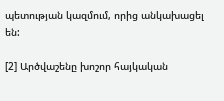պետության կազմում, որից անկախացել են:

[2] Արծվաշենը խոշոր հայկական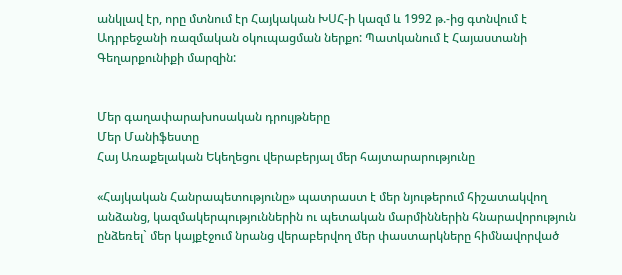անկլավ էր, որը մտնում էր Հայկական ԽՍՀ-ի կազմ և 1992 թ.-ից գտնվում է Ադրբեջանի ռազմական օկուպացման ներքո: Պատկանում է Հայաստանի Գեղարքունիքի մարզին:


Մեր գաղափարախոսական դրույթները
Մեր Մանիֆեստը
Հայ Առաքելական Եկեղեցու վերաբերյալ մեր հայտարարությունը

«Հայկական Հանրապետությունը» պատրաստ է մեր նյութերում հիշատակվող անձանց, կազմակերպություններին ու պետական մարմիններին հնարավորություն ընձեռել` մեր կայքէջում նրանց վերաբերվող մեր փաստարկները հիմնավորված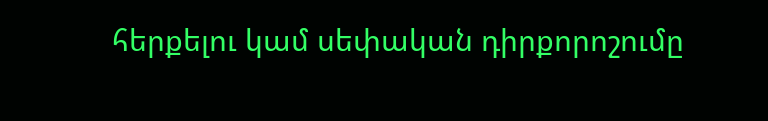հերքելու կամ սեփական դիրքորոշումը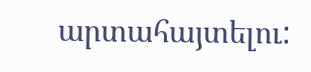արտահայտելու: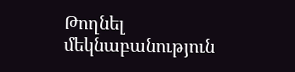Թողնել մեկնաբանություն